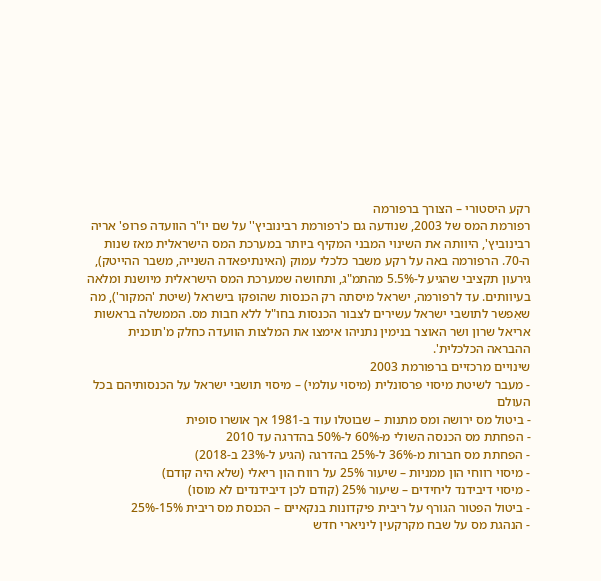רקע היסטורי – הצורך ברפורמה
רפורמת המס של 2003, שנודעה גם כ'רפורמת רבינוביץ'' על שם יו"ר הוועדה פרופ' אריה רבינוביץ', היוותה את השינוי המבני המקיף ביותר במערכת המס הישראלית מאז שנות ה-70. הרפורמה באה על רקע משבר כלכלי עמוק (האינתיפאדה השנייה, משבר ההייטק), גירעון תקציבי שהגיע ל-5.5% מהתמ"ג, ותחושה שמערכת המס הישראלית מיושנת ומלאה בעיוותים. עד לרפורמה, ישראל מיסתה רק הכנסות שהופקו בישראל (שיטת 'המקור'), מה שאִפשר לתושבי ישראל עשירים לצבור הכנסות בחו"ל ללא חבות מס. הממשלה בראשות אריאל שרון ושר האוצר בנימין נתניהו אימצו את המלצות הוועדה כחלק מ'תוכנית ההבראה הכלכלית'.
שינויים מרכזיים ברפורמת 2003
- מעבר לשיטת מיסוי פרסונלית (מיסוי עולמי) – מיסוי תושבי ישראל על הכנסותיהם בכל העולם
- ביטול מס ירושה ומס מתנות – שבוטלו עוד ב-1981 אך אושרו סופית
- הפחתת מס הכנסה השולי מ-60% ל-50% בהדרגה עד 2010
- הפחתת מס חברות מ-36% ל-25% בהדרגה (הגיע ל-23% ב-2018)
- מיסוי רווחי הון ממניות – שיעור 25% על רווח הון ריאלי (שלא היה קודם)
- מיסוי דיבידנד ליחידים – שיעור 25% (קודם לכן דיבידנדים לא מוסו)
- ביטול הפטור הגורף על ריבית פיקדונות בנקאיים – הכנסת מס ריבית 15%-25%
- הנהגת מס על שבח מקרקעין ליניארי חדש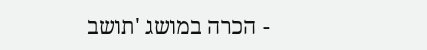- הכרה במושג 'תושב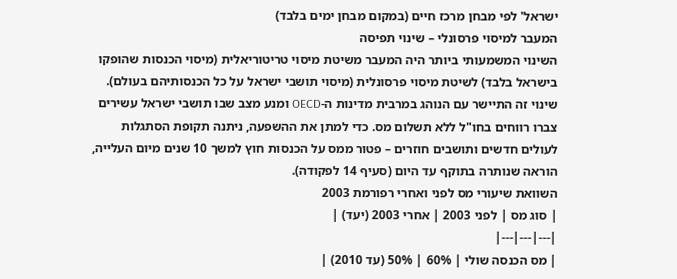ישראל' לפי מבחן מרכז חיים (במקום מבחן ימים בלבד)
המעבר למיסוי פרסונלי – שינוי תפיסה
השינוי המשמעותי ביותר היה המעבר משיטת מיסוי טריטוריאלית (מיסוי הכנסות שהופקו בישראל בלבד) לשיטת מיסוי פרסונלית (מיסוי תושבי ישראל על כל הכנסותיהם בעולם). שינוי זה התיישר עם הנוהג במרבית מדינות ה-OECD ומנע מצב שבו תושבי ישראל עשירים צברו רווחים בחו"ל ללא תשלום מס. כדי למתן את ההשפעה, ניתנה תקופת הסתגלות לעולים חדשים ותושבים חוזרים – פטור ממס על הכנסות חוץ למשך 10 שנים מיום העלייה, הוראה שנותרה בתוקף עד היום (סעיף 14 לפקודה).
השוואת שיעורי מס לפני ואחרי רפורמת 2003
| סוג מס | לפני 2003 | אחרי 2003 (יעד) |
|---|---|---|
| מס הכנסה שולי | 60% | 50% (עד 2010) |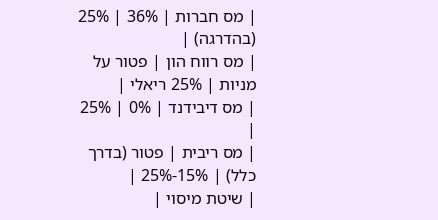| מס חברות | 36% | 25% (בהדרגה) |
| מס רווח הון | פטור על מניות | 25% ריאלי |
| מס דיבידנד | 0% | 25% |
| מס ריבית | פטור (בדרך כלל) | 15%-25% |
| שיטת מיסוי |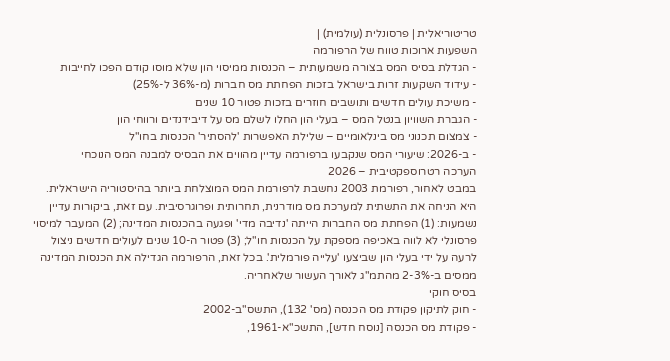טריטוריאלית | פרסונלית (עולמית) |
השפעות ארוכות טווח של הרפורמה
- הגדלת בסיס המס בצורה משמעותית – הכנסות ממיסוי הון שלא מוסו קודם הפכו לחייבות
- עידוד השקעות זרות בישראל בזכות הפחתת מס חברות (מ-36% ל-25%)
- משיכת עולים חדשים ותושבים חוזרים בזכות פטור 10 שנים
- הגברת השוויון בנטל המס – בעלי הון החלו לשלם מס על דיבידנדים ורווחי הון
- צמצום תכנוני מס בינלאומיים – שלילת האפשרות 'להסתיר' הכנסות בחו"ל
- ב-2026: שיעורי המס שנקבעו ברפורמה עדיין מהווים את הבסיס למבנה המס הנוכחי
הערכה רטרוספקטיבית – 2026
במבט לאחור, רפורמת 2003 נחשבת לרפורמת המס המוצלחת ביותר בהיסטוריה הישראלית. היא הניחה את התשתית למערכת מס מודרנית, תחרותית ופרוגרסיבית. עם זאת, ביקורות עדיין נשמעות: (1) הפחתת מס החברות הייתה 'נדיבה מדי' ופגעה בהכנסות המדינה; (2) המעבר למיסוי פרסונלי לא לווה באכיפה מספקת על הכנסות חו"ל; (3) פטור ה-10 שנים לעולים חדשים ניצול לרעה על ידי בעלי הון שביצעו 'עלייה פורמלית'. בכל זאת, הרפורמה הגדילה את הכנסות המדינה ממסים ב-2-3% מהתמ"ג לאורך העשור שלאחריה.
בסיס חוקי
- חוק לתיקון פקודת מס הכנסה (מס' 132), התשס"ב-2002
- פקודת מס הכנסה [נוסח חדש], התשכ"א-1961,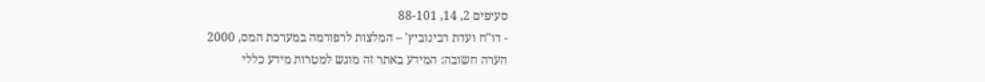סעיפים 2, 14, 88-101
- דו"ח ועדת רבינוביץ' – המלצות לרפורמה במערכת המס, 2000
הערה חשובה: המידע באתר זה מוגש למטרות מידע כללי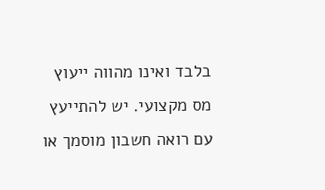בלבד ואינו מהווה ייעוץ מס מקצועי. יש להתייעץ עם רואה חשבון מוסמך או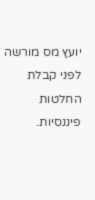יועץ מס מורשה לפני קבלת החלטות פיננסיות.